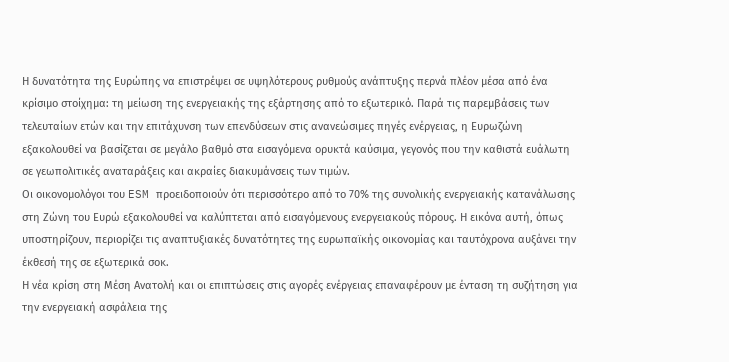Η δυνατότητα της Ευρώπης να επιστρέψει σε υψηλότερους ρυθμούς ανάπτυξης περνά πλέον μέσα από ένα κρίσιμο στοίχημα: τη μείωση της ενεργειακής της εξάρτησης από το εξωτερικό. Παρά τις παρεμβάσεις των τελευταίων ετών και την επιτάχυνση των επενδύσεων στις ανανεώσιμες πηγές ενέργειας, η Ευρωζώνη εξακολουθεί να βασίζεται σε μεγάλο βαθμό στα εισαγόμενα ορυκτά καύσιμα, γεγονός που την καθιστά ευάλωτη σε γεωπολιτικές αναταράξεις και ακραίες διακυμάνσεις των τιμών.
Οι οικονομολόγοι του ESM προειδοποιούν ότι περισσότερο από το 70% της συνολικής ενεργειακής κατανάλωσης στη Ζώνη του Ευρώ εξακολουθεί να καλύπτεται από εισαγόμενους ενεργειακούς πόρους. Η εικόνα αυτή, όπως υποστηρίζουν, περιορίζει τις αναπτυξιακές δυνατότητες της ευρωπαϊκής οικονομίας και ταυτόχρονα αυξάνει την έκθεσή της σε εξωτερικά σοκ.
Η νέα κρίση στη Μέση Ανατολή και οι επιπτώσεις στις αγορές ενέργειας επαναφέρουν με ένταση τη συζήτηση για την ενεργειακή ασφάλεια της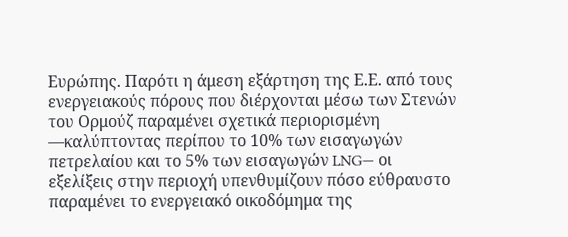Ευρώπης. Παρότι η άμεση εξάρτηση της Ε.Ε. από τους ενεργειακούς πόρους που διέρχονται μέσω των Στενών του Ορμούζ παραμένει σχετικά περιορισμένη —καλύπτοντας περίπου το 10% των εισαγωγών πετρελαίου και το 5% των εισαγωγών LNG— οι εξελίξεις στην περιοχή υπενθυμίζουν πόσο εύθραυστο παραμένει το ενεργειακό οικοδόμημα της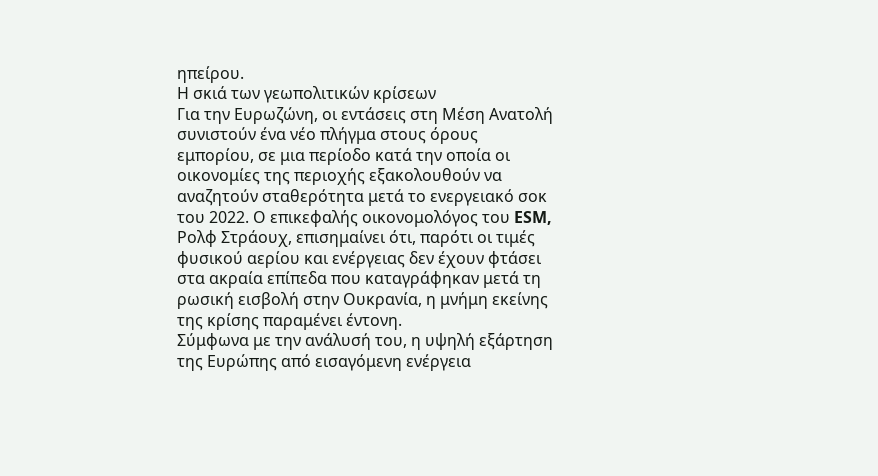ηπείρου.
Η σκιά των γεωπολιτικών κρίσεων
Για την Ευρωζώνη, οι εντάσεις στη Μέση Ανατολή συνιστούν ένα νέο πλήγμα στους όρους εμπορίου, σε μια περίοδο κατά την οποία οι οικονομίες της περιοχής εξακολουθούν να αναζητούν σταθερότητα μετά το ενεργειακό σοκ του 2022. Ο επικεφαλής οικονομολόγος του ESM, Ρολφ Στράουχ, επισημαίνει ότι, παρότι οι τιμές φυσικού αερίου και ενέργειας δεν έχουν φτάσει στα ακραία επίπεδα που καταγράφηκαν μετά τη ρωσική εισβολή στην Ουκρανία, η μνήμη εκείνης της κρίσης παραμένει έντονη.
Σύμφωνα με την ανάλυσή του, η υψηλή εξάρτηση της Ευρώπης από εισαγόμενη ενέργεια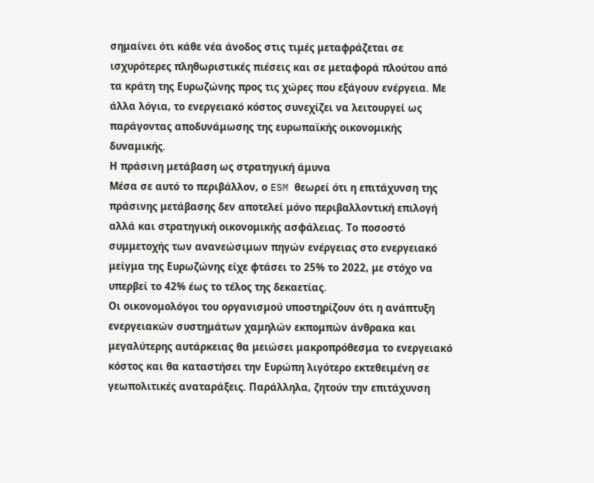σημαίνει ότι κάθε νέα άνοδος στις τιμές μεταφράζεται σε ισχυρότερες πληθωριστικές πιέσεις και σε μεταφορά πλούτου από τα κράτη της Ευρωζώνης προς τις χώρες που εξάγουν ενέργεια. Με άλλα λόγια, το ενεργειακό κόστος συνεχίζει να λειτουργεί ως παράγοντας αποδυνάμωσης της ευρωπαϊκής οικονομικής δυναμικής.
Η πράσινη μετάβαση ως στρατηγική άμυνα
Μέσα σε αυτό το περιβάλλον, ο ESM θεωρεί ότι η επιτάχυνση της πράσινης μετάβασης δεν αποτελεί μόνο περιβαλλοντική επιλογή αλλά και στρατηγική οικονομικής ασφάλειας. Το ποσοστό συμμετοχής των ανανεώσιμων πηγών ενέργειας στο ενεργειακό μείγμα της Ευρωζώνης είχε φτάσει το 25% το 2022, με στόχο να υπερβεί το 42% έως το τέλος της δεκαετίας.
Οι οικονομολόγοι του οργανισμού υποστηρίζουν ότι η ανάπτυξη ενεργειακών συστημάτων χαμηλών εκπομπών άνθρακα και μεγαλύτερης αυτάρκειας θα μειώσει μακροπρόθεσμα το ενεργειακό κόστος και θα καταστήσει την Ευρώπη λιγότερο εκτεθειμένη σε γεωπολιτικές αναταράξεις. Παράλληλα, ζητούν την επιτάχυνση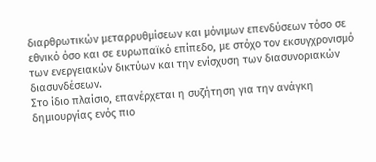διαρθρωτικών μεταρρυθμίσεων και μόνιμων επενδύσεων τόσο σε εθνικό όσο και σε ευρωπαϊκό επίπεδο, με στόχο τον εκσυγχρονισμό των ενεργειακών δικτύων και την ενίσχυση των διασυνοριακών διασυνδέσεων.
Στο ίδιο πλαίσιο, επανέρχεται η συζήτηση για την ανάγκη δημιουργίας ενός πιο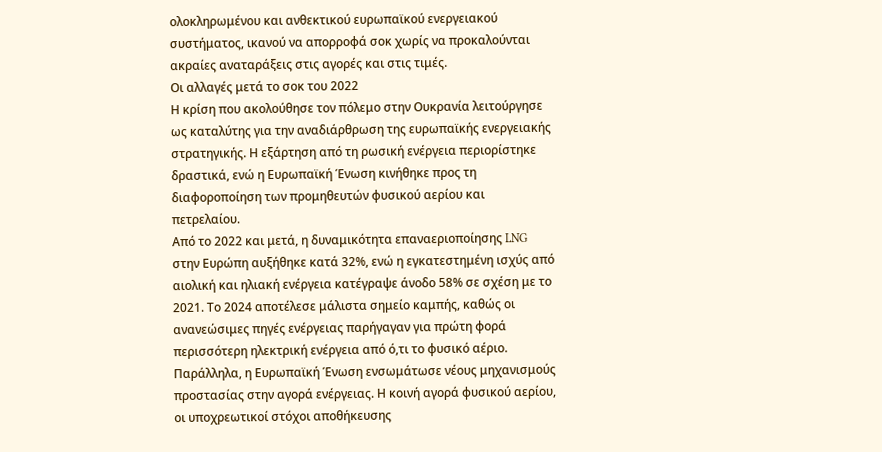ολοκληρωμένου και ανθεκτικού ευρωπαϊκού ενεργειακού συστήματος, ικανού να απορροφά σοκ χωρίς να προκαλούνται ακραίες αναταράξεις στις αγορές και στις τιμές.
Οι αλλαγές μετά το σοκ του 2022
Η κρίση που ακολούθησε τον πόλεμο στην Ουκρανία λειτούργησε ως καταλύτης για την αναδιάρθρωση της ευρωπαϊκής ενεργειακής στρατηγικής. Η εξάρτηση από τη ρωσική ενέργεια περιορίστηκε δραστικά, ενώ η Ευρωπαϊκή Ένωση κινήθηκε προς τη διαφοροποίηση των προμηθευτών φυσικού αερίου και πετρελαίου.
Από το 2022 και μετά, η δυναμικότητα επαναεριοποίησης LNG στην Ευρώπη αυξήθηκε κατά 32%, ενώ η εγκατεστημένη ισχύς από αιολική και ηλιακή ενέργεια κατέγραψε άνοδο 58% σε σχέση με το 2021. Το 2024 αποτέλεσε μάλιστα σημείο καμπής, καθώς οι ανανεώσιμες πηγές ενέργειας παρήγαγαν για πρώτη φορά περισσότερη ηλεκτρική ενέργεια από ό,τι το φυσικό αέριο.
Παράλληλα, η Ευρωπαϊκή Ένωση ενσωμάτωσε νέους μηχανισμούς προστασίας στην αγορά ενέργειας. Η κοινή αγορά φυσικού αερίου, οι υποχρεωτικοί στόχοι αποθήκευσης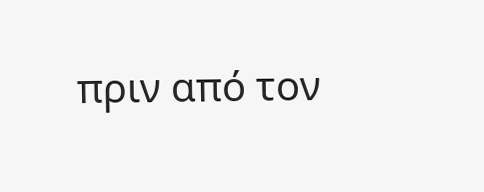πριν από τον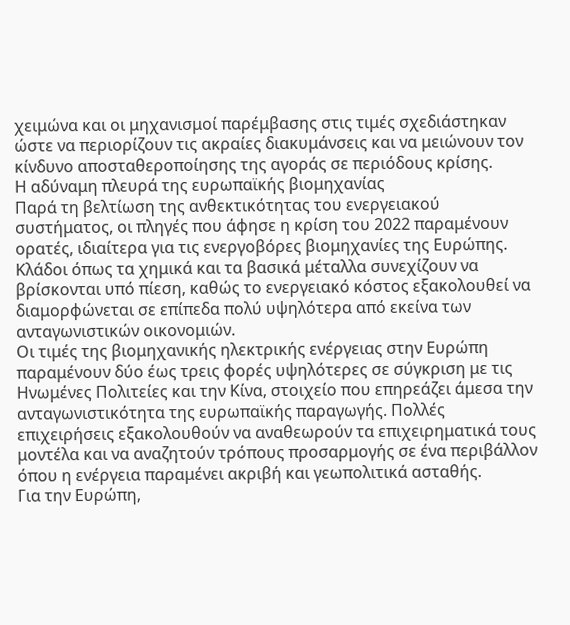χειμώνα και οι μηχανισμοί παρέμβασης στις τιμές σχεδιάστηκαν ώστε να περιορίζουν τις ακραίες διακυμάνσεις και να μειώνουν τον κίνδυνο αποσταθεροποίησης της αγοράς σε περιόδους κρίσης.
Η αδύναμη πλευρά της ευρωπαϊκής βιομηχανίας
Παρά τη βελτίωση της ανθεκτικότητας του ενεργειακού συστήματος, οι πληγές που άφησε η κρίση του 2022 παραμένουν ορατές, ιδιαίτερα για τις ενεργοβόρες βιομηχανίες της Ευρώπης. Κλάδοι όπως τα χημικά και τα βασικά μέταλλα συνεχίζουν να βρίσκονται υπό πίεση, καθώς το ενεργειακό κόστος εξακολουθεί να διαμορφώνεται σε επίπεδα πολύ υψηλότερα από εκείνα των ανταγωνιστικών οικονομιών.
Οι τιμές της βιομηχανικής ηλεκτρικής ενέργειας στην Ευρώπη παραμένουν δύο έως τρεις φορές υψηλότερες σε σύγκριση με τις Ηνωμένες Πολιτείες και την Κίνα, στοιχείο που επηρεάζει άμεσα την ανταγωνιστικότητα της ευρωπαϊκής παραγωγής. Πολλές επιχειρήσεις εξακολουθούν να αναθεωρούν τα επιχειρηματικά τους μοντέλα και να αναζητούν τρόπους προσαρμογής σε ένα περιβάλλον όπου η ενέργεια παραμένει ακριβή και γεωπολιτικά ασταθής.
Για την Ευρώπη,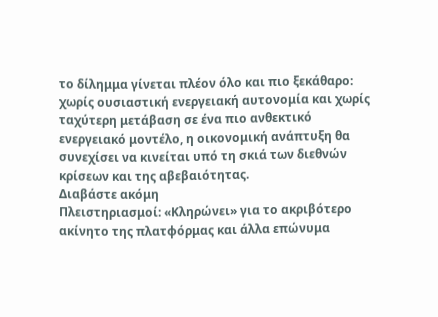το δίλημμα γίνεται πλέον όλο και πιο ξεκάθαρο: χωρίς ουσιαστική ενεργειακή αυτονομία και χωρίς ταχύτερη μετάβαση σε ένα πιο ανθεκτικό ενεργειακό μοντέλο, η οικονομική ανάπτυξη θα συνεχίσει να κινείται υπό τη σκιά των διεθνών κρίσεων και της αβεβαιότητας.
Διαβάστε ακόμη
Πλειστηριασμοί: «Κληρώνει» για το ακριβότερο ακίνητο της πλατφόρμας και άλλα επώνυμα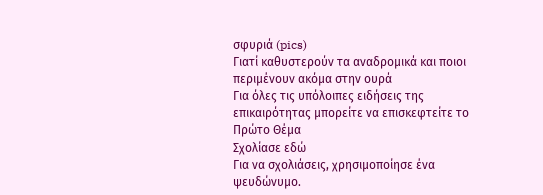σφυριά (pics)
Γιατί καθυστερούν τα αναδρομικά και ποιοι περιμένουν ακόμα στην ουρά
Για όλες τις υπόλοιπες ειδήσεις της επικαιρότητας μπορείτε να επισκεφτείτε το Πρώτο Θέμα
Σχολίασε εδώ
Για να σχολιάσεις, χρησιμοποίησε ένα ψευδώνυμο.